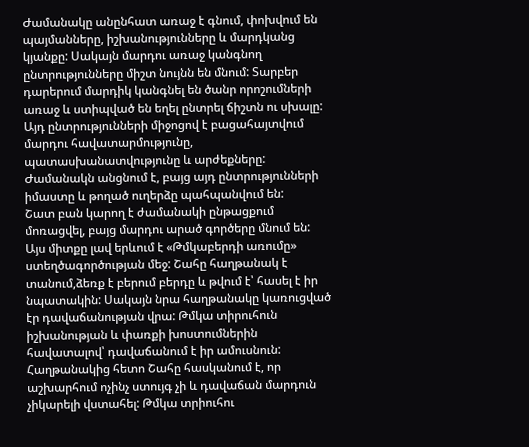Ժամանակը անընհատ առաջ է գնում, փոխվում են պայմանները, իշխանությունները և մարդկանց կյանքը: Սակայն մարդու առաջ կանգնող ընտրությունները միշտ նույնն են մնում: Տարբեր դարերում մարդիկ կանգնել են ծանր որոշումների առաջ և ստիպված են եղել ընտրել ճիշտն ու սխալը: Այդ ընտրությունների միջոցով է բացահայտվում մարդու հավատարմությունը, պատասխանատվությունը և արժեքները: Ժամանակն անցնում է, բայց այդ ընտրությունների իմաստը և թողած ուղերձը պահպանվում են:
Շատ բան կարող է ժամանակի ընթացքում մոռացվել, բայց մարդու արած գործերը մնում են:
Այս միտքը լավ երևում է «Թմկաբերդի առումը» ստեղծագործության մեջ: Շահը հաղթանակ է տանում,ձեռք է բերում բերդը և թվում է՝ հասել է իր նպատակին: Սակայն նրա հաղթանակը կառուցված էր դավաճանության վրա: Թմկա տիրուհուն իշխանության և փառքի խոստումներին հավատալով՝ դավաճանում է իր ամուսնուն: Հաղթանակից հետո Շահը հասկանում է, որ աշխարհում ոչինչ ստույգ չի և դավաճան մարդուն չիկարելի վստահել: Թմկա տրիուհու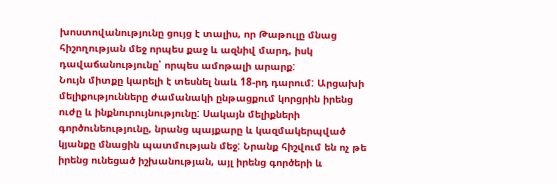խոստովանությունը ցույց է տալիս, որ Թաթուլը մնաց հիշողության մեջ որպես քաջ և ազնիվ մարդ, իսկ դավաճանությունը՝ որպես ամոթալի արարք:
Նույն միտքը կարելի է տեսնել նաև 18-րդ դարում: Արցախի մելիքությունները ժամանակի ընթացքում կորցրին իրենց ուժը և ինքնուրույնությունը: Սակայն մելիքների գործունեությունը, նրանց պայքարը և կազմակերպված կյանքը մնացին պատմության մեջ: Նրանք հիշվում են ոչ թե իրենց ունեցած իշխանության, այլ իրենց գործերի և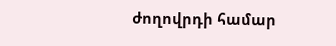ժողովրդի համար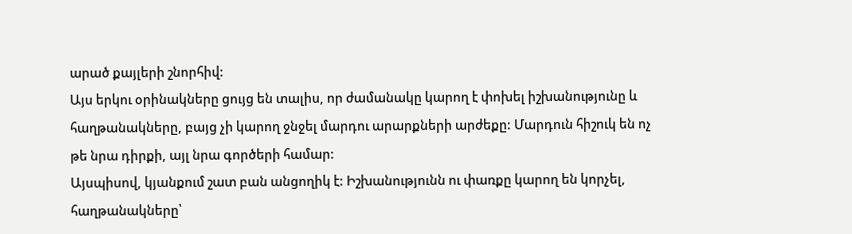արած քայլերի շնորհիվ:
Այս երկու օրինակները ցույց են տալիս, որ ժամանակը կարող է փոխել իշխանությունը և հաղթանակները, բայց չի կարող ջնջել մարդու արարքների արժեքը: Մարդուն հիշուկ են ոչ թե նրա դիրքի, այլ նրա գործերի համար:
Այսպիսով, կյանքում շատ բան անցողիկ է: Իշխանությունն ու փառքը կարող են կորչել, հաղթանակները՝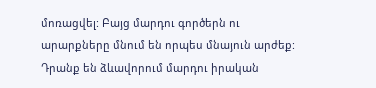մոռացվել: Բայց մարդու գործերն ու արարքները մնում են որպես մնայուն արժեք: Դրանք են ձևավորում մարդու իրական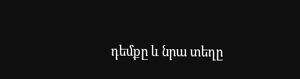դեմքը և նրա տեղը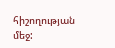հիշողության մեջ: